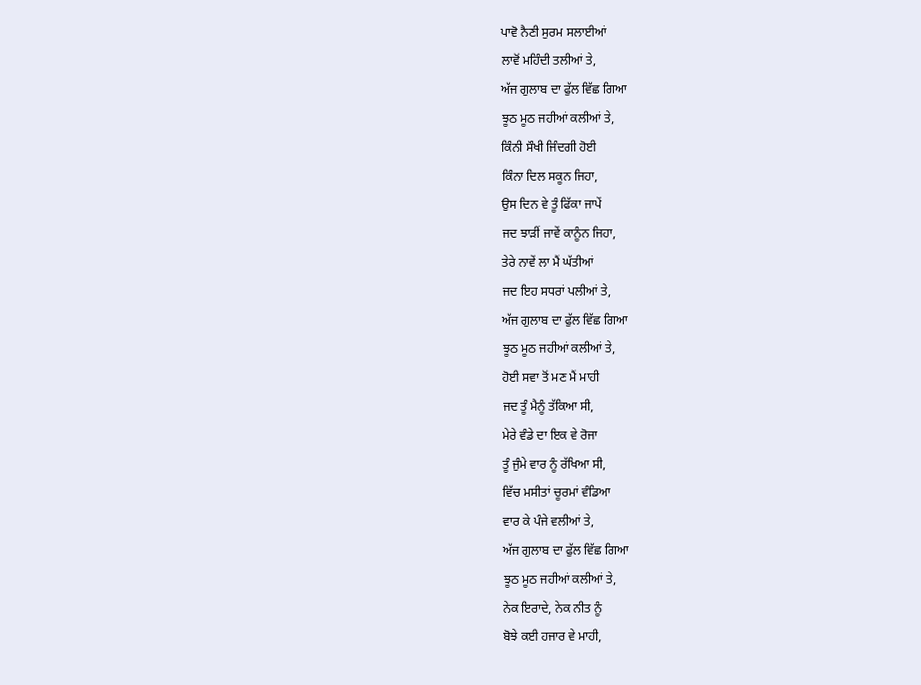ਪਾਵੋ ਨੈਣੀ ਸੁਰਮ ਸਲਾਈਆਂ
ਲਾਵੋਂ ਮਹਿੰਦੀ ਤਲੀਆਂ ਤੇ,
ਅੱਜ ਗੁਲਾਬ ਦਾ ਫੁੱਲ ਵਿੱਛ ਗਿਆ
ਝੂਠ ਮੂਠ ਜਹੀਆਂ ਕਲੀਆਂ ਤੇ,
ਕਿੰਨੀ ਸੌਖੀ ਜਿੰਦਗੀ ਹੋਈ
ਕਿੰਨਾ ਦਿਲ ਸਕੂਨ ਜਿਹਾ,
ਉਸ ਦਿਨ ਵੇ ਤੂੰ ਫਿੱਕਾ ਜਾਪੇਂ
ਜਦ ਝਾੜੀਂ ਜਾਵੇਂ ਕਾਨੂੰਨ ਜਿਹਾ,
ਤੇਰੇ ਨਾਵੇਂ ਲਾ ਮੈਂ ਘੱਤੀਆਂ
ਜਦ ਇਹ ਸਧਰਾਂ ਪਲੀਆਂ ਤੇ,
ਅੱਜ ਗੁਲਾਬ ਦਾ ਫੁੱਲ ਵਿੱਛ ਗਿਆ
ਝੂਠ ਮੂਠ ਜਹੀਆਂ ਕਲੀਆਂ ਤੇ,
ਹੋਈ ਸਵਾ ਤੋਂ ਮਣ ਮੈਂ ਮਾਹੀ
ਜਦ ਤੂੰ ਮੈਨੂੰ ਤੱਕਿਆ ਸੀ,
ਮੇਰੇ ਵੰਡੇ ਦਾ ਇਕ ਵੇ ਰੋਜਾ
ਤੂੰ ਜੁੰਮੇ ਵਾਰ ਨੂੰ ਰੱਖਿਆ ਸੀ,
ਵਿੱਚ ਮਸੀਤਾਂ ਚੂਰਮਾਂ ਵੰਡਿਆ
ਵਾਰ ਕੇ ਪੰਜੇ ਵਲੀਆਂ ਤੇ,
ਅੱਜ ਗੁਲਾਬ ਦਾ ਫੁੱਲ ਵਿੱਛ ਗਿਆ
ਝੂਠ ਮੂਠ ਜਹੀਆਂ ਕਲੀਆਂ ਤੇ,
ਨੇਕ ਇਰਾਦੇ, ਨੇਕ ਨੀਤ ਨੂੰ
ਬੋਝੇ ਕਈ ਹਜਾਰ ਵੇ ਮਾਹੀ,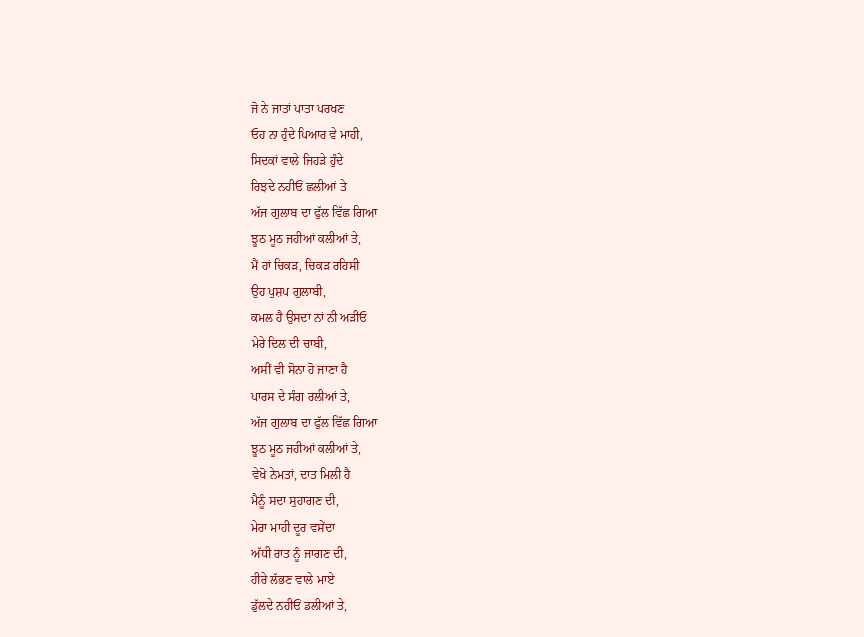ਜੋ ਨੇ ਜਾਤਾਂ ਪਾਤਾ ਪਰਖਣ
ਓਹ ਨਾ ਹੁੰਦੇ ਪਿਆਰ ਵੇ ਮਾਹੀ,
ਸਿਦਕਾਂ ਵਾਲੇ ਜਿਹੜੇ ਹੁੰਦੇ
ਰਿਝਦੇ ਨਹੀਓਂ ਛਲੀਆਂ ਤੇ
ਅੱਜ ਗੁਲਾਬ ਦਾ ਫੁੱਲ ਵਿੱਛ ਗਿਆ
ਝੂਠ ਮੂਠ ਜਹੀਆਂ ਕਲੀਆਂ ਤੇ,
ਮੈਂ ਹਾਂ ਚਿਕੜ, ਚਿਕੜ ਰਹਿਸੀ
ਉਹ ਪੁਸ਼ਪ ਗੁਲਾਬੀ,
ਕਮਲ ਹੈ ਉਸਦਾ ਨਾਂ ਨੀ ਅੜੀਓ
ਮੇਰੇ ਦਿਲ ਦੀ ਚਾਬੀ,
ਅਸੀਂ ਵੀ ਸੋਨਾ ਹੋ ਜਾਣਾ ਹੈ
ਪਾਰਸ ਦੇ ਸੰਗ ਰਲੀਆਂ ਤੇ,
ਅੱਜ ਗੁਲਾਬ ਦਾ ਫੁੱਲ ਵਿੱਛ ਗਿਆ
ਝੂਠ ਮੂਠ ਜਹੀਆਂ ਕਲੀਆਂ ਤੇ,
ਵੇਖੋ ਨੇਮਤਾਂ, ਦਾਤ ਮਿਲੀ ਹੈ
ਮੈਨੂੰ ਸਦਾ ਸੁਹਾਗਣ ਦੀ,
ਮੇਰਾ ਮਾਹੀ ਦੂਰ ਵਸੇਂਦਾ
ਅੱਧੀ ਰਾਤ ਨੂੰ ਜਾਗਣ ਦੀ,
ਹੀਰੇ ਲੱਭਣ ਵਾਲੇ ਮਾਏ
ਡੁੱਲਦੇ ਨਹੀਓਂ ਡਲੀਆਂ ਤੇ,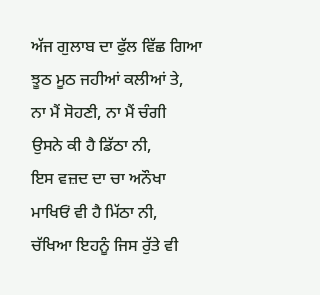ਅੱਜ ਗੁਲਾਬ ਦਾ ਫੁੱਲ ਵਿੱਛ ਗਿਆ
ਝੂਠ ਮੂਠ ਜਹੀਆਂ ਕਲੀਆਂ ਤੇ,
ਨਾ ਮੈਂ ਸੋਹਣੀ, ਨਾ ਮੈਂ ਚੰਗੀ
ਉਸਨੇ ਕੀ ਹੈ ਡਿੱਠਾ ਨੀ,
ਇਸ ਵਜ਼ਦ ਦਾ ਚਾ ਅਨੌਖਾ
ਮਾਖਿਓਂ ਵੀ ਹੈ ਮਿੱਠਾ ਨੀ,
ਚੱਖਿਆ ਇਹਨੂੰ ਜਿਸ ਰੁੱਤੇ ਵੀ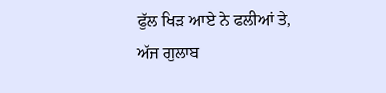ਫੁੱਲ ਖਿੜ ਆਏ ਨੇ ਫਲੀਆਂ ਤੇ,
ਅੱਜ ਗੁਲਾਬ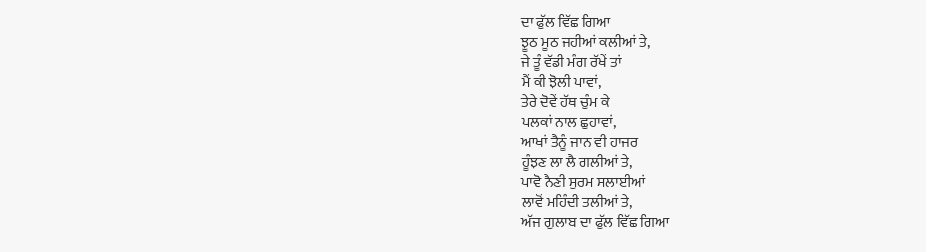ਦਾ ਫੁੱਲ ਵਿੱਛ ਗਿਆ
ਝੂਠ ਮੂਠ ਜਹੀਆਂ ਕਲੀਆਂ ਤੇ,
ਜੇ ਤੂੰ ਵੱਡੀ ਮੰਗ ਰੱਖੇਂ ਤਾਂ
ਮੈਂ ਕੀ ਝੋਲੀ ਪਾਵਾਂ,
ਤੇਰੇ ਦੋਵੇਂ ਹੱਥ ਚੁੰਮ ਕੇ
ਪਲਕਾਂ ਨਾਲ ਛੁਹਾਵਾਂ,
ਆਖਾਂ ਤੈਨੂੰ ਜਾਨ ਵੀ ਹਾਜਰ
ਹੂੰਝਣ ਲਾ ਲੈ ਗਲੀਆਂ ਤੇ,
ਪਾਵੋ ਨੈਣੀ ਸੁਰਮ ਸਲਾਈਆਂ
ਲਾਵੋਂ ਮਹਿੰਦੀ ਤਲੀਆਂ ਤੇ,
ਅੱਜ ਗੁਲਾਬ ਦਾ ਫੁੱਲ ਵਿੱਛ ਗਿਆ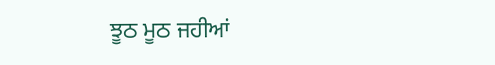ਝੂਠ ਮੂਠ ਜਹੀਆਂ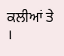ਕਲੀਆਂ ਤੇ ।